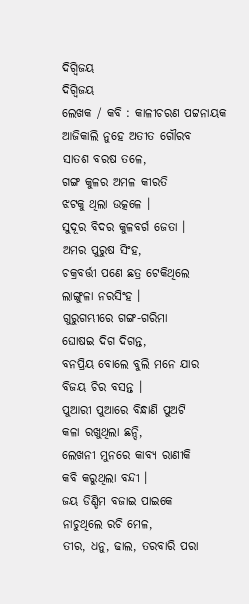ଦିଗ୍ବିଜୟ
ଦିଗ୍ବିଜୟ
ଲେଖକ / କବି : କାଳୀଚରଣ ପଟ୍ଟନାୟକ
ଆଜିକାଲି ନୁହେ ଅତୀତ ଗୌରବ
ସାତଶ ବରଷ ତଳେ,
ଗଙ୍ଗ କୁଳର ଅମଳ କୀରତି
ଝଟକୁ ଥିଲା ଉତ୍କଳେ ।
ସୁଦୂର ବିଦର କୁଳବର୍ଗ ଜେତା ।
ଅମର ପୁରୁଷ ସିଂହ,
ଚକ୍ରବର୍ତ୍ତୀ ପଣେ ଛତ୍ର ଟେକିଥିଲେ
ଲାଙ୍ଗୁଳା ନରସିଂହ ।
ଗୁରୁଗମ୍ଭୀରେ ଗଙ୍ଗ-ଗରିମା
ଘୋଷଇ ଦିଗ ଦିଗନ୍ତ,
ବନପ୍ରିୟ ବୋଲେ ବୁଲି ମନେ ଯାର
ବିଜୟ ଚିର ବସନ୍ତ ।
ପୁଆରୀ ପୁଆରେ ବିନ୍ଧାଣି ପୁଅଟି
କଳା ରଖୁଥିଲା ଛନ୍ଦି,
ଲେଖନୀ ମୁନରେ କାବ୍ୟ ରାଣୀକି
କବି କରୁଥିଲା ବନ୍ଦୀ ।
ଜୟ ଡିଣ୍ଡିମ ବଜାଇ ପାଇକେ
ନାଚୁଥିଲେ ରଚି ମେଳ,
ତୀର, ଧନୁ, ଢାଲ, ତରବାରି ପରା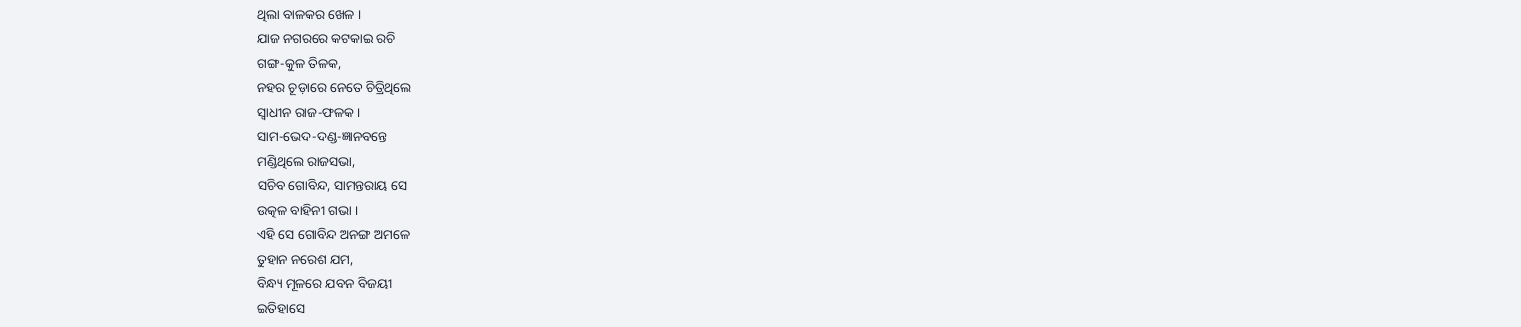ଥିଲା ବାଳକର ଖେଳ ।
ଯାଜ ନଗରରେ କଟକାଇ ରଚି
ଗଙ୍ଗ-କୁଳ ତିଳକ,
ନହର ଚୂଡ଼ାରେ ନେତେ ଚିତ୍ରିଥିଲେ
ସ୍ୱାଧୀନ ରାଜ-ଫଳକ ।
ସାମ-ଭେଦ-ଦଣ୍ଡ-ଜ୍ଞାନବନ୍ତେ
ମଣ୍ଡିଥିଲେ ରାଜସଭା,
ସଚିବ ଗୋବିନ୍ଦ, ସାମନ୍ତରାୟ ସେ
ଉତ୍କଳ ବାହିନୀ ଗଭା ।
ଏହି ସେ ଗୋବିନ୍ଦ ଅନଙ୍ଗ ଅମଳେ
ତୁହାନ ନରେଶ ଯମ,
ବିନ୍ଧ୍ୟ ମୂଳରେ ଯବନ ବିଜୟୀ
ଇତିହାସେ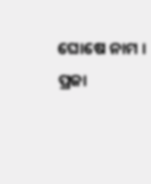ଘୋଷେ ନାମ ।
ପ୍ରଜା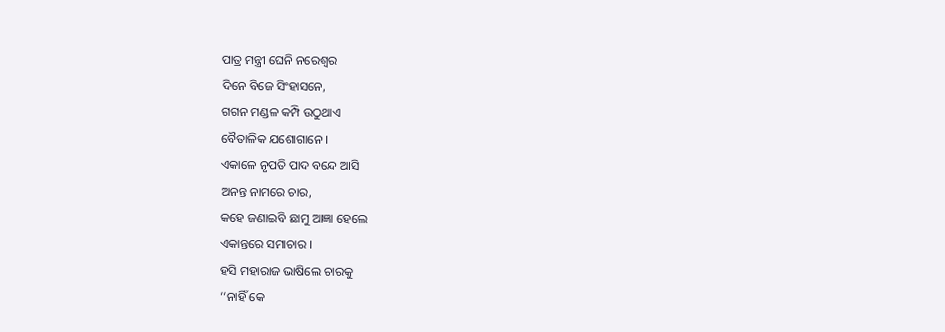ପାତ୍ର ମନ୍ତ୍ରୀ ଘେନି ନରେଶ୍ୱର
ଦିନେ ବିଜେ ସିଂହାସନେ,
ଗଗନ ମଣ୍ଡଳ କମ୍ପି ଉଠୁଥାଏ
ବୈତାଳିକ ଯଶୋଗାନେ ।
ଏକାଳେ ନୃପତି ପାଦ ବନ୍ଦେ ଆସି
ଅନନ୍ତ ନାମରେ ଚାର,
କହେ ଜଣାଇବି ଛାମୁ ଆଜ୍ଞା ହେଲେ
ଏକାନ୍ତରେ ସମାଚାର ।
ହସି ମହାରାଜ ଭାଷିଲେ ଚାରକୁ
‘‘ନାହିଁ କେ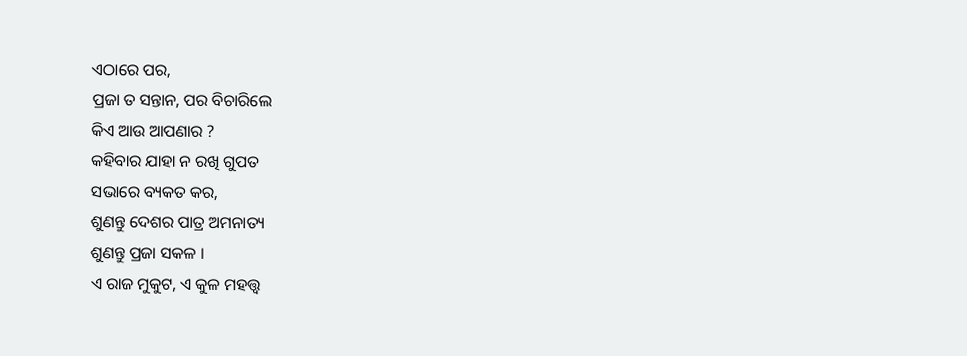ଏଠାରେ ପର,
ପ୍ରଜା ତ ସନ୍ତାନ, ପର ବିଚାରିଲେ
କିଏ ଆଉ ଆପଣାର ?
କହିବାର ଯାହା ନ ରଖି ଗୁପତ
ସଭାରେ ବ୍ୟକତ କର,
ଶୁଣନ୍ତୁ ଦେଶର ପାତ୍ର ଅମନାତ୍ୟ
ଶୁଣନ୍ତୁ ପ୍ରଜା ସକଳ ।
ଏ ରାଜ ମୁକୁଟ, ଏ କୁଳ ମହତ୍ତ୍ୱ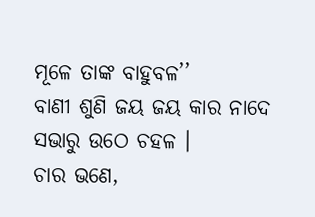ମୂଳେ ତାଙ୍କ ବାହୁବଳ’’
ବାଣୀ ଶୁଣି ଜୟ ଜୟ କାର ନାଦେ
ସଭାରୁ ଉଠେ ଚହଳ ।
ଚାର ଭଣେ,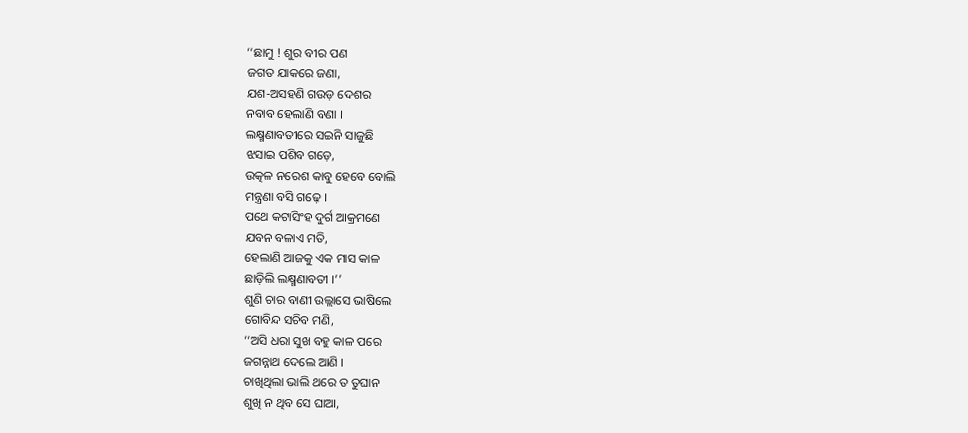‘‘ଛାମୁ ! ଶୁର ବୀର ପଣ
ଜଗତ ଯାକରେ ଜଣା,
ଯଶ-ଅସହଣି ଗଉଡ଼ ଦେଶର
ନବାବ ହେଲାଣି ବଣା ।
ଲକ୍ଷ୍ମଣାବତୀରେ ସଇନି ସାଜୁଛି
ଝସାଇ ପଶିବ ଗଡ଼େ,
ଉତ୍କଳ ନରେଶ କାବୁ ହେବେ ବୋଲି
ମନ୍ତ୍ରଣା ବସି ଗଢ଼େ ।
ପଥେ କଟାସିଂହ ଦୁର୍ଗ ଆକ୍ରମଣେ
ଯବନ ବଳାଏ ମତି,
ହେଲାଣି ଆଜକୁ ଏକ ମାସ କାଳ
ଛାଡ଼ିଲି ଲକ୍ଷ୍ମଣାବତୀ ।’’
ଶୁଣି ଚାର ବାଣୀ ଉଲ୍ଲାସେ ଭାଷିଲେ
ଗୋବିନ୍ଦ ସଚିବ ମଣି,
‘‘ଅସି ଧରା ସୁଖ ବହୁ କାଳ ପରେ
ଜଗନ୍ନାଥ ଦେଲେ ଆଣି ।
ଚାଖିଥିଲା ଭାଲି ଥରେ ତ ତୁଘାନ
ଶୁଖି ନ ଥିବ ସେ ଘାଆ,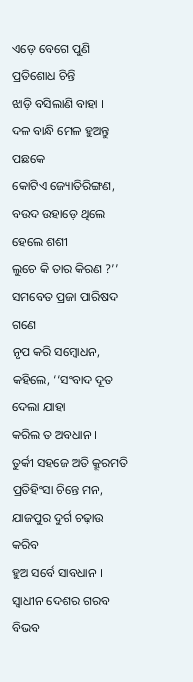ଏଡ଼େ ବେଗେ ପୁଣି ପ୍ରତିଶୋଧ ଚିନ୍ତି
ଝାଡ଼ି ବସିଲାଣି ବାହା ।
ଦଳ ବାନ୍ଧି ମେଳ ହୁଅନ୍ତୁ ପଛକେ
କୋଟିଏ ଜ୍ୟୋତିରିଙ୍ଗଣ,
ବଉଦ ଉହାଡ଼େ ଥିଲେ ହେଲେ ଶଶୀ
ଲୁଚେ କି ତାର କିରଣ ?’’
ସମବେତ ପ୍ରଜା ପାରିଷଦ ଗଣେ
ନୃପ କରି ସମ୍ବୋଧନ,
କହିଲେ, ‘‘ସଂବାଦ ଦୂତ ଦେଲା ଯାହା
କରିଲ ତ ଅବଧାନ ।
ତୁର୍କୀ ସହଜେ ଅତି କ୍ରୂରମତି
ପ୍ରତିହିଂସା ଚିନ୍ତେ ମନ,
ଯାଜପୁର ଦୁର୍ଗ ଚଢ଼ାଉ କରିବ
ହୁଅ ସର୍ବେ ସାବଧାନ ।
ସ୍ୱାଧୀନ ଦେଶର ଗରବ ବିଭବ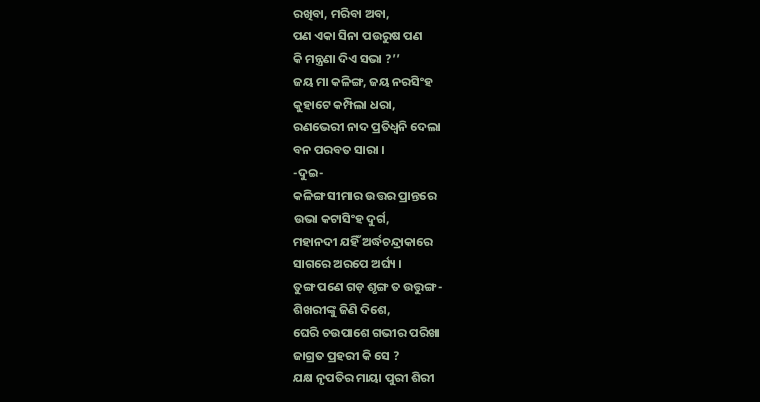ରଖିବା, ମରିବା ଅବା,
ପଣ ଏକା ସିନା ପଉରୁଷ ପଣ
କି ମନ୍ତ୍ରଣା ଦିଏ ସଭା ?’’
ଜୟ ମା କଳିଙ୍ଗ, ଜୟ ନରସିଂହ
କୁହାଟେ କମ୍ପିଲା ଧରା,
ରଣଭେରୀ ନାଦ ପ୍ରତିଧ୍ୱନି ଦେଲା
ବନ ପରବତ ସାରା ।
-ଦୁଇ-
କଳିଙ୍ଗ ସୀମାର ଉତ୍ତର ପ୍ରାନ୍ତରେ
ଉଭା କଟାସିଂହ ଦୁର୍ଗ,
ମହାନଦୀ ଯହିଁ ଅର୍ଦ୍ଧଚନ୍ଦ୍ରାକାରେ
ସାଗରେ ଅରପେ ଅର୍ଘ୍ୟ ।
ତୁଙ୍ଗ ପଣେ ଗଡ଼ ଶୃଙ୍ଗ ତ ଉତ୍ତୁଙ୍ଗ-
ଶିଖରୀଙ୍କୁ ଜିଣି ଦିଶେ,
ଘେରି ଚଉପାଶେ ଗଭୀର ପରିଖା
ଜାଗ୍ରତ ପ୍ରହରୀ କି ସେ ?
ଯକ୍ଷ ନୃପତିର ମାୟା ପୁରୀ ଶିରୀ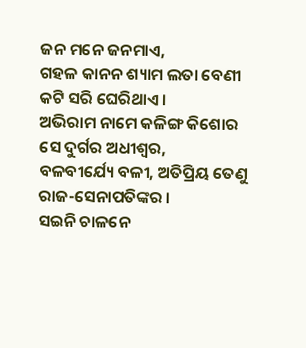ଜନ ମନେ ଜନମାଏ,
ଗହଳ କାନନ ଶ୍ୟାମ ଲତା ବେଣୀ
କଟି ସରି ଘେରିଥାଏ ।
ଅଭିରାମ ନାମେ କଳିଙ୍ଗ କିଶୋର
ସେ ଦୁର୍ଗର ଅଧୀଶ୍ୱର,
ବଳବୀର୍ଯ୍ୟେ ବଳୀ, ଅତିପ୍ରିୟ ତେଣୁ
ରାଜ-ସେନାପତିଙ୍କର ।
ସଇନି ଚାଳନେ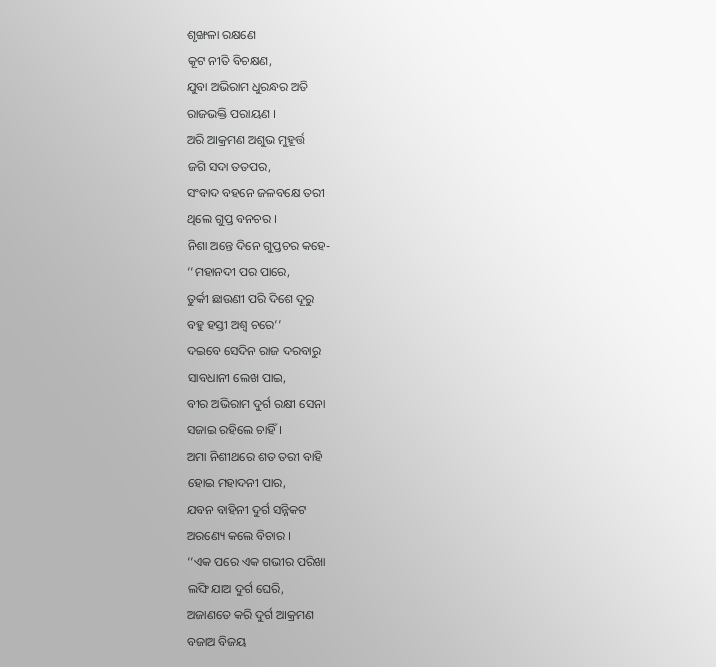ଶୃଙ୍ଖଳା ରକ୍ଷଣେ
କୂଟ ନୀତି ବିଚକ୍ଷଣ,
ଯୁବା ଅଭିରାମ ଧୁରନ୍ଧର ଅତି
ରାଜଭକ୍ତି ପରାୟଣ ।
ଅରି ଆକ୍ରମଣ ଅଶୁଭ ମୁହୂର୍ତ୍ତ
ଜଗି ସଦା ତତପର,
ସଂବାଦ ବହନେ ଜଳବକ୍ଷେ ତରୀ
ଥିଲେ ଗୁପ୍ତ ବନଚର ।
ନିଶା ଅନ୍ତେ ଦିନେ ଗୁପ୍ତଚର କହେ-
‘‘ମହାନଦୀ ପର ପାରେ,
ତୁର୍କୀ ଛାଉଣୀ ପରି ଦିଶେ ଦୂରୁ
ବହୁ ହସ୍ତୀ ଅଶ୍ୱ ଚରେ’’
ଦଇବେ ସେଦିନ ରାଜ ଦରବାରୁ
ସାବଧାନୀ ଲେଖ ପାଇ,
ବୀର ଅଭିରାମ ଦୁର୍ଗ ରକ୍ଷୀ ସେନା
ସଜାଇ ରହିଲେ ଚାହିଁ ।
ଅମା ନିଶୀଥରେ ଶତ ତରୀ ବାହି
ହୋଇ ମହାଦନୀ ପାର,
ଯବନ ବାହିନୀ ଦୁର୍ଗ ସନ୍ନିକଟ
ଅରଣ୍ୟେ କଲେ ବିଚାର ।
‘‘ଏକ ପରେ ଏକ ଗଭୀର ପରିଖା
ଲଙ୍ଘି ଯାଅ ଦୁର୍ଗ ଘେରି,
ଅଜାଣତେ କରି ଦୁର୍ଗ ଆକ୍ରମଣ
ବଜାଅ ବିଜୟ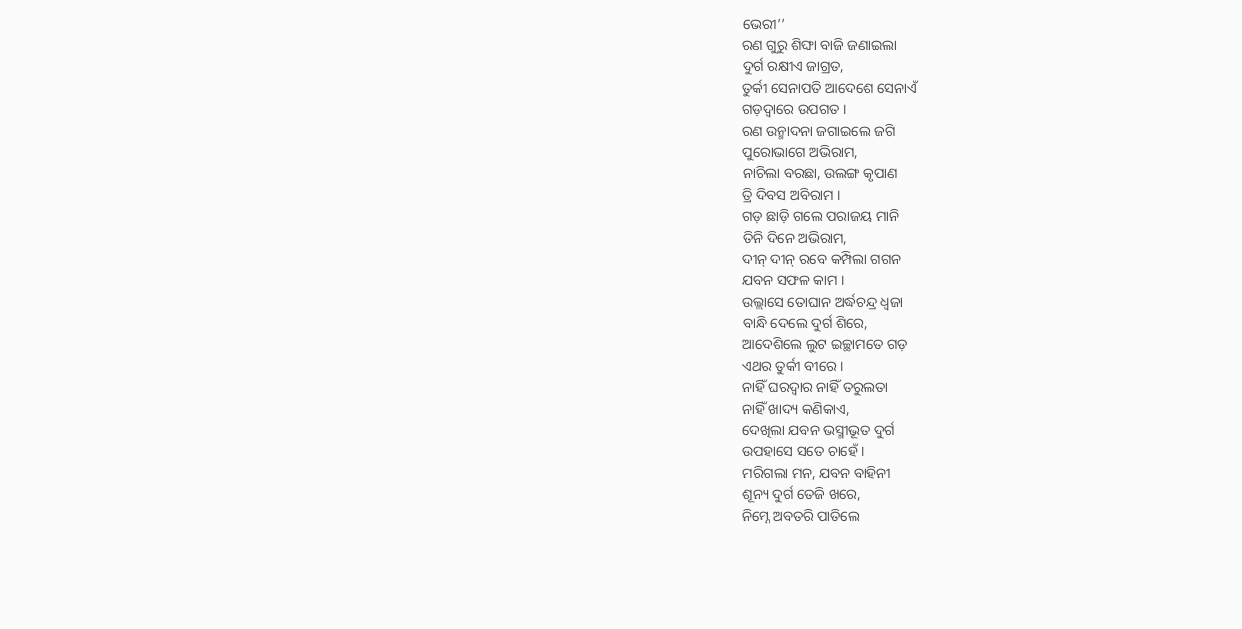ଭେରୀ’’
ରଣ ଗୁରୁ ଶିଙ୍ଘା ବାଜି ଜଣାଇଲା
ଦୁର୍ଗ ରକ୍ଷୀଏ ଜାଗ୍ରତ,
ତୁର୍କୀ ସେନାପତି ଆଦେଶେ ସେନାଏଁ
ଗଡ଼ଦ୍ୱାରେ ଉପଗତ ।
ରଣ ଉନ୍ମାଦନା ଜଗାଇଲେ ଜଗି
ପୁରୋଭାଗେ ଅଭିରାମ,
ନାଚିଲା ବରଛା, ଉଲଙ୍ଗ କୃପାଣ
ତ୍ରି ଦିବସ ଅବିରାମ ।
ଗଡ଼ ଛାଡ଼ି ଗଲେ ପରାଜୟ ମାନି
ତିନି ଦିନେ ଅଭିରାମ,
ଦୀନ୍ ଦୀନ୍ ରବେ କମ୍ପିଲା ଗଗନ
ଯବନ ସଫଳ କାମ ।
ଉଲ୍ଲାସେ ତୋଘାନ ଅର୍ଦ୍ଧଚନ୍ଦ୍ର ଧ୍ୱଜା
ବାନ୍ଧି ଦେଲେ ଦୁର୍ଗ ଶିରେ,
ଆଦେଶିଲେ ଲୁଟ ଇଚ୍ଛାମତେ ଗଡ଼
ଏଥର ତୁର୍କୀ ବୀରେ ।
ନାହିଁ ଘରଦ୍ୱାର ନାହିଁ ତରୁଲତା
ନାହିଁ ଖାଦ୍ୟ କଣିକାଏ,
ଦେଖିଲା ଯବନ ଭସ୍ମୀଭୂତ ଦୁର୍ଗ
ଉପହାସେ ସତେ ଚାହେଁ ।
ମରିଗଲା ମନ, ଯବନ ବାହିନୀ
ଶୂନ୍ୟ ଦୁର୍ଗ ତେଜି ଖରେ,
ନିମ୍ନେ ଅବତରି ପାତିଲେ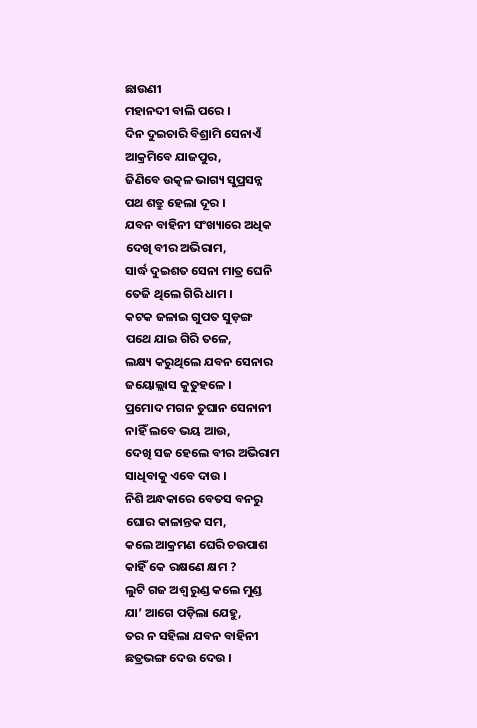ଛାଉଣୀ
ମହାନଦୀ ବାଲି ପରେ ।
ଦିନ ଦୁଇଚାରି ବିଶ୍ରାମି ସେନାଏଁ
ଆକ୍ରମିବେ ଯାଜପୁର,
ଜିଣିବେ ଉତ୍କଳ ଭାଗ୍ୟ ସୁପ୍ରସନ୍ନ
ପଥ ଶତ୍ରୁ ହେଲା ଦୂର ।
ଯବନ ବାହିନୀ ସଂଖ୍ୟାରେ ଅଧିକ
ଦେଖି ବୀର ଅଭିରାମ,
ସାର୍ଦ୍ଧ ଦୁଇଶତ ସେନା ମାତ୍ର ଘେନି
ତେଜି ଥିଲେ ଗିରି ଧାମ ।
କଟକ ଜଳାଇ ଗୁପତ ସୁଡ଼ଙ୍ଗ
ପଥେ ଯାଇ ଗିରି ତଳେ,
ଲକ୍ଷ୍ୟ କରୁଥିଲେ ଯବନ ସେନାର
ଜୟୋଲ୍ଲାସ କୁତୁହଳେ ।
ପ୍ରମୋଦ ମଗନ ତୁଘାନ ସେନାନୀ
ନାହିଁ ଲବେ ଭୟ ଆଉ,
ଦେଖି ସଜ ହେଲେ ବୀର ଅଭିରାମ
ସାଧିବାକୁ ଏବେ ଦାଉ ।
ନିଶି ଅନ୍ଧକାରେ ବେତସ ବନରୁ
ଘୋର କାଳାନ୍ତକ ସମ,
କଲେ ଆକ୍ରମଣ ଘେରି ଚଉପାଶ
କାହିଁ କେ ରକ୍ଷଣେ କ୍ଷମ ?
ଲୁଟି ଗଜ ଅଶ୍ୱ ରୁଣ୍ଡ କଲେ ମୁଣ୍ଡ
ଯା’ ଆଗେ ପଡ଼ିଲା ଯେହୁ,
ତର ନ ସହିଲା ଯବନ ବାହିନୀ
ଛତ୍ରଭଙ୍ଗ ଦେଉ ଦେଉ ।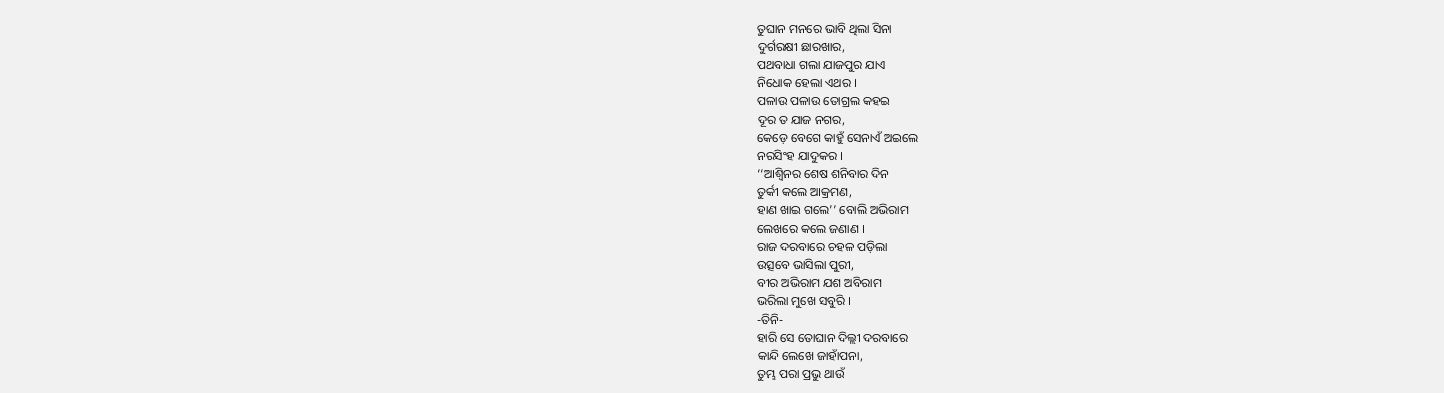ତୁଘାନ ମନରେ ଭାବି ଥିଲା ସିନା
ଦୁର୍ଗରକ୍ଷୀ ଛାରଖାର,
ପଥବାଧା ଗଲା ଯାଜପୁର ଯାଏ
ନିଧୋକ ହେଲା ଏଥର ।
ପଳାଉ ପଳାଉ ତୋଗ୍ରଲ କହଇ
ଦୂର ତ ଯାଜ ନଗର,
କେଡ଼େ ବେଗେ କାହୁଁ ସେନାଏଁ ଅଇଲେ
ନରସିଂହ ଯାଦୁକର ।
‘‘ଆଶ୍ୱିନର ଶେଷ ଶନିବାର ଦିନ
ତୁର୍କୀ କଲେ ଆକ୍ରମଣ,
ହାଣ ଖାଇ ଗଲେ’’ ବୋଲି ଅଭିରାମ
ଲେଖରେ କଲେ ଜଣାଣ ।
ରାଜ ଦରବାରେ ଚହଳ ପଡ଼ିଲା
ଉତ୍ସବେ ଭାସିଲା ପୁରୀ,
ବୀର ଅଭିରାମ ଯଶ ଅବିରାମ
ଭରିଲା ମୁଖେ ସବୁରି ।
-ତିନି-
ହାରି ସେ ତୋଘାନ ଦିଲ୍ଲୀ ଦରବାରେ
କାନ୍ଦି ଲେଖେ ଜାହାଁପନା,
ତୁମ୍ଭ ପରା ପ୍ରଭୁ ଥାଉଁ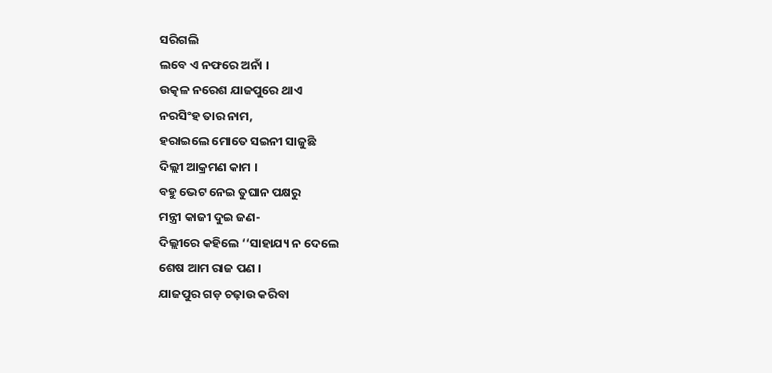ସରିଗଲି
ଲବେ ଏ ନଫରେ ଅନାଁ ।
ଉତ୍କଳ ନରେଶ ଯାଜପୁରେ ଥାଏ
ନରସିଂହ ତାର ନାମ,
ହରାଇଲେ ମୋତେ ସଇନୀ ସାଜୁଛି
ଦିଲ୍ଲୀ ଆକ୍ରମଣ କାମ ।
ବହୁ ଭେଟ ନେଇ ତୁଘାନ ପକ୍ଷରୁ
ମନ୍ତ୍ରୀ କାଜୀ ଦୁଇ ଜଣ-
ଦିଲ୍ଲୀରେ କହିଲେ ‘‘ସାହାଯ୍ୟ ନ ଦେଲେ
ଶେଷ ଆମ ରାଜ ପଣ ।
ଯାଜପୁର ଗଡ଼ ଚଢ଼ାଉ କରିବା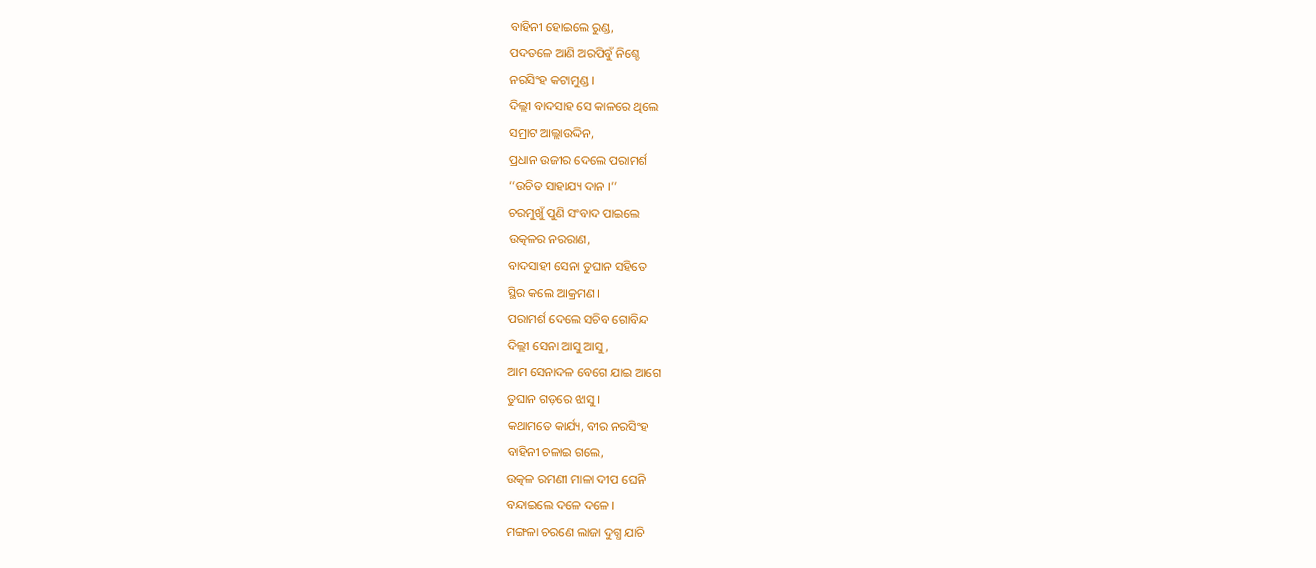ବାହିନୀ ହୋଇଲେ ରୁଣ୍ଡ,
ପଦତଳେ ଆଣି ଅରପିବୁଁ ନିଶ୍ଚେ
ନରସିଂହ କଟାମୁଣ୍ଡ ।
ଦିଲ୍ଲୀ ବାଦସାହ ସେ କାଳରେ ଥିଲେ
ସମ୍ରାଟ ଆଲ୍ଲାଉଦ୍ଦିନ,
ପ୍ରଧାନ ଉଜୀର ଦେଲେ ପରାମର୍ଶ
‘‘ଉଚିତ ସାହାଯ୍ୟ ଦାନ ।’’
ଚରମୁଖୁଁ ପୁଣି ସଂବାଦ ପାଇଲେ
ଉତ୍କଳର ନରରାଣ,
ବାଦସାହୀ ସେନା ତୁଘାନ ସହିତେ
ସ୍ଥିର କଲେ ଆକ୍ରମଣ ।
ପରାମର୍ଶ ଦେଲେ ସଚିବ ଗୋବିନ୍ଦ
ଦିଲ୍ଲୀ ସେନା ଆସୁ ଆସୁ,
ଆମ ସେନାଦଳ ବେଗେ ଯାଇ ଆଗେ
ତୁଘାନ ଗଡ଼ରେ ଝାସୁ ।
କଥାମତେ କାର୍ଯ୍ୟ, ବୀର ନରସିଂହ
ବାହିନୀ ଚଳାଇ ଗଲେ,
ଉତ୍କଳ ରମଣୀ ମାଳା ଦୀପ ଘେନି
ବନ୍ଦାଇଲେ ଦଳେ ଦଳେ ।
ମଙ୍ଗଳା ଚରଣେ ଲାଜା ଦୁଗ୍ଧ ଯାଚି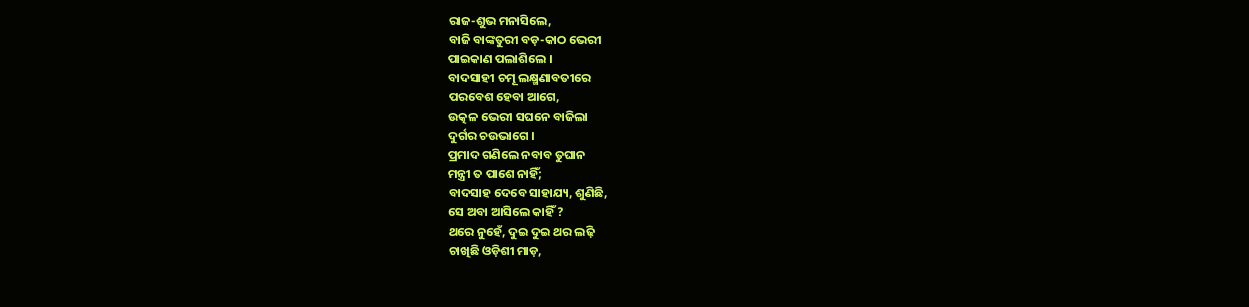ରାଜ-ଶୁଭ ମନାସିଲେ,
ବାଜି ବାଙ୍କତୁରୀ ବଡ଼-କାଠ ଭେରୀ
ପାଇକାଣ ପଲାଶିଲେ ।
ବାଦସାହୀ ଚମୂ ଲକ୍ଷ୍ମଣାବତୀରେ
ପରବେଶ ହେବା ଆଗେ,
ଉତ୍କଳ ଭେରୀ ସଘନେ ବାଜିଲା
ଦୁର୍ଗର ଚଉଭାଗେ ।
ପ୍ରମାଦ ଗଣିଲେ ନବାବ ତୁଘାନ
ମନ୍ତ୍ରୀ ତ ପାଶେ ନାହିଁ;
ବାଦସାହ ଦେବେ ସାହାଯ୍ୟ, ଶୁଣିଛି,
ସେ ଅବା ଆସିଲେ କାହିଁ ?
ଥରେ ନୁହେଁ, ଦୁଇ ଦୁଇ ଥର ଲଢ଼ି
ଚାଖିଛି ଓଡ଼ିଶୀ ମାଡ଼,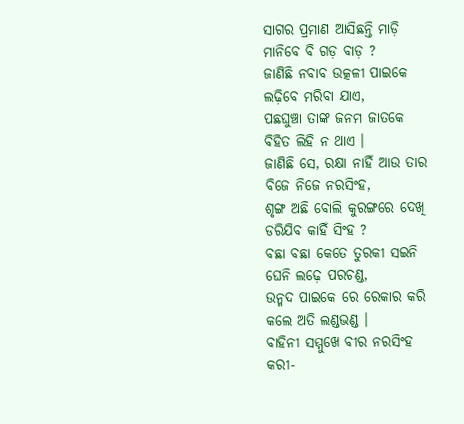ସାଗର ପ୍ରମାଣ ଆସିଛନ୍ତି ମାଡ଼ି
ମାନିବେ ବି ଗଡ଼ ବାଡ଼ ?
ଜାଣିଛି ନବାବ ଉତ୍କଳୀ ପାଇକେ
ଲଢ଼ିବେ ମରିବା ଯାଏ,
ପଛଘୁଞ୍ଚା ତାଙ୍କ ଜନମ ଜାତକେ
ବିହିତ ଲିହି ନ ଥାଏ ।
ଜାଣିଛି ସେ, ରକ୍ଷା ନାହିଁ ଆଉ ତାର
ବିଜେ ନିଜେ ନରସିଂହ,
ଶୃଙ୍ଗ ଅଛି ବୋଲି କୁରଙ୍ଗରେ ଦେଖି
ଡରିଯିବ କାହିଁ ସିଂହ ?
ବଛା ବଛା କେତେ ତୁରକୀ ସଇନି
ଘେନି ଲଢ଼େ ପରଚଣ୍ଡ,
ଉନ୍ମଦ ପାଇକେ ରେ ରେକାର କରି
କଲେ ଅତି ଲଣ୍ଡଭଣ୍ଡ ।
ବାହିନୀ ସମ୍ମୁଖେ ବୀର ନରସିଂହ
କରୀ-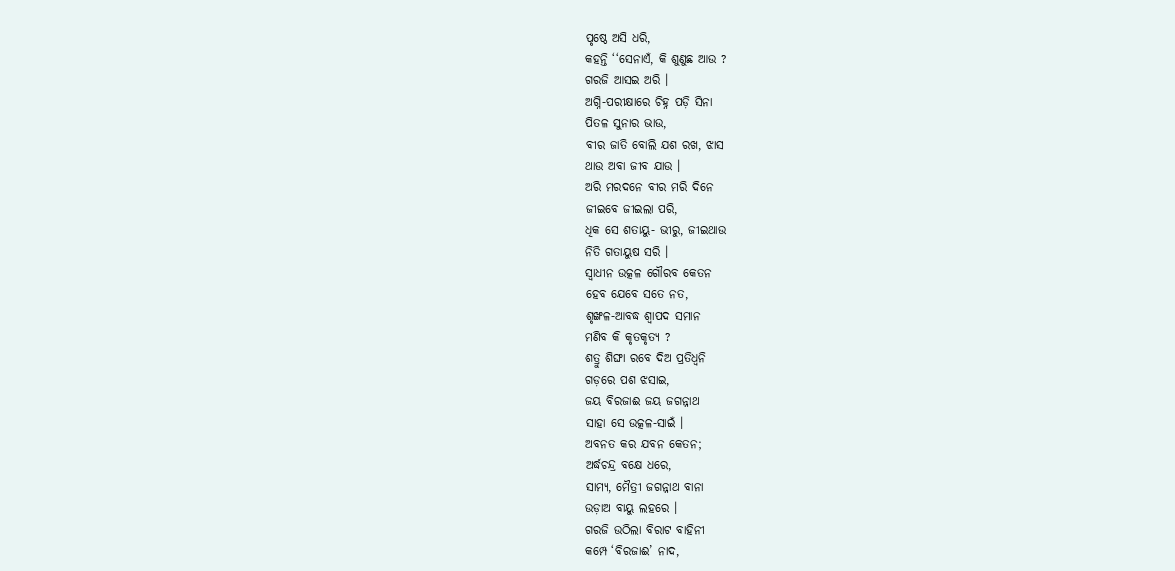ପୃଷ୍ଠେ ଅସି ଧରି,
କହନ୍ତି ‘‘ସେନାଏଁ, କି ଶୁଣୁଛ ଆଉ ?
ଗରଜି ଆସଇ ଅରି ।
ଅଗ୍ନି-ପରୀକ୍ଷାରେ ଚିହ୍ନ ପଡ଼ି ସିନା
ପିତଳ ସୁନାର ଭାଉ,
ବୀର ଜାତି ବୋଲି ଯଶ ରଖ, ଝାସ
ଥାଉ ଅବା ଜୀବ ଯାଉ ।
ଅରି ମରଦନେ ବୀର ମରି ଦିନେ
ଜୀଇବେ ଜୀଇଲା ପରି,
ଧିକ ସେ ଶତାୟୁ- ଭୀରୁ, ଜୀଇଥାଉ
ନିତି ଗତାୟୁଷ ସରି ।
ସ୍ୱାଧୀନ ଉତ୍କଳ ଗୌରବ କେତନ
ହେବ ଯେବେ ସତେ ନତ,
ଶୃଙ୍ଖଳ-ଆବଦ୍ଧ ଶ୍ୱାପଦ ସମାନ
ମଣିବ କି କୃତକୃତ୍ୟ ?
ଶତ୍ରୁ ଶିଙ୍ଘା ରବେ ଦିଅ ପ୍ରତିଧ୍ୱନି
ଗଡ଼ରେ ପଶ ଝସାଇ,
ଜୟ ବିରଜାଈ ଜୟ ଜଗନ୍ନାଥ
ସାହା ସେ ଉତ୍କଳ-ସାଇଁ ।
ଅବନତ କର ଯବନ କେତନ;
ଅର୍ଦ୍ଧଚନ୍ଦ୍ର ବକ୍ଷେ ଧରେ,
ସାମ୍ୟ, ମୈତ୍ରୀ ଜଗନ୍ନାଥ ବାନା
ଉଡ଼ାଅ ବାୟୁ ଲହରେ ।
ଗରଜି ଉଠିଲା ବିରାଟ ବାହିନୀ
କମ୍ପେ ‘ବିରଜାଈ’ ନାଦ,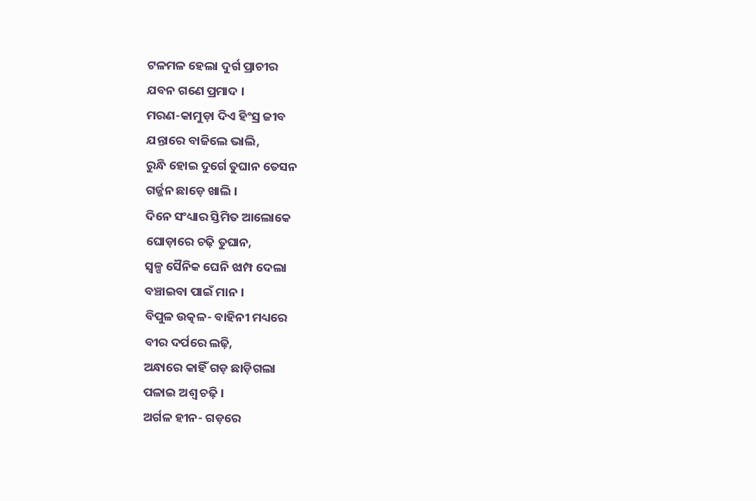ଟଳମଳ ହେଲା ଦୁର୍ଗ ପ୍ରାଚୀର
ଯବନ ଗଣେ ପ୍ରମାଦ ।
ମରଣ-କାମୁଡ଼ା ଦିଏ ହିଂସ୍ର ଜୀବ
ଯନ୍ତାରେ ବାଜିଲେ ଭାଲି,
ରୁନ୍ଧି ହୋଇ ଦୁର୍ଗେ ତୁଘାନ ତେସନ
ଗର୍ଜ୍ଜନ ଛାଡ଼େ ଖାଲି ।
ଦିନେ ସଂଧ୍ୟାର ସ୍ତିମିତ ଆଲୋକେ
ଘୋଡ଼ାରେ ଚଢ଼ି ତୁଘାନ,
ସ୍ୱଳ୍ପ ସୈନିକ ଘେନି ଝାମ୍ପ ଦେଲା
ବଞ୍ଚାଇବା ପାଇଁ ମାନ ।
ବିପୁଳ ଉତ୍କଳ- ବାହିନୀ ମଧ୍ୟରେ
ବୀର ଦର୍ପରେ ଲଢ଼ି,
ଅନ୍ଧାରେ କାହିଁ ଗଡ଼ ଛାଡ଼ିଗଲା
ପଳାଇ ଅଶ୍ୱ ଚଢ଼ି ।
ଅର୍ଗଳ ହୀନ- ଗଡ଼ରେ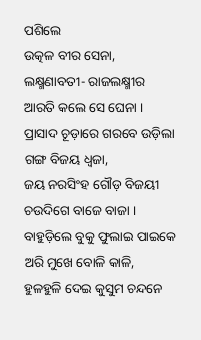ପଶିଲେ
ଉତ୍କଳ ବୀର ସେନା,
ଲକ୍ଷ୍ମଣାବତୀ- ରାଜଲକ୍ଷ୍ମୀର
ଆରତି କଲେ ସେ ଘେନା ।
ପ୍ରାସାଦ ଚୂଡ଼ାରେ ଗରବେ ଉଡ଼ିଲା
ଗଙ୍ଗ ବିଜୟ ଧ୍ୱଜା,
ଜୟ ନରସିଂହ ଗୌଡ଼ ବିଜୟୀ
ଚଉଦିଗେ ବାଜେ ବାଜା ।
ବାହୁଡ଼ିଲେ ବୁକୁ ଫୁଲାଇ ପାଇକେ
ଅରି ମୁଖେ ବୋଳି କାଳି,
ହୁଳହୁଳି ଦେଇ କୁସୁମ ଚନ୍ଦନେ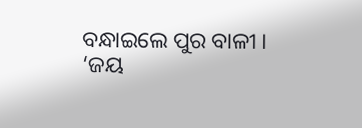ବନ୍ଧାଇଲେ ପୁର ବାଳୀ ।
‘ଜୟ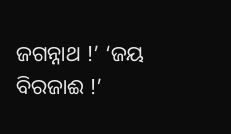ଜଗନ୍ନାଥ !’ ‘ଜୟ ବିରଜାଈ !’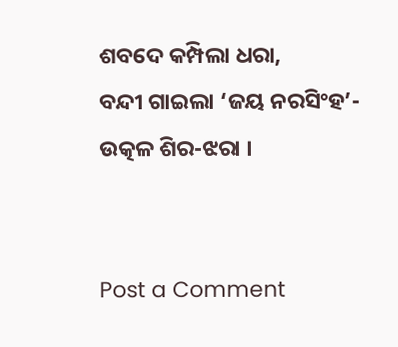ଶବଦେ କମ୍ପିଲା ଧରା,
ବନ୍ଦୀ ଗାଇଲା ‘ଜୟ ନରସିଂହ’-
ଉତ୍କଳ ଶିର-ଝରା ।


Post a Comment